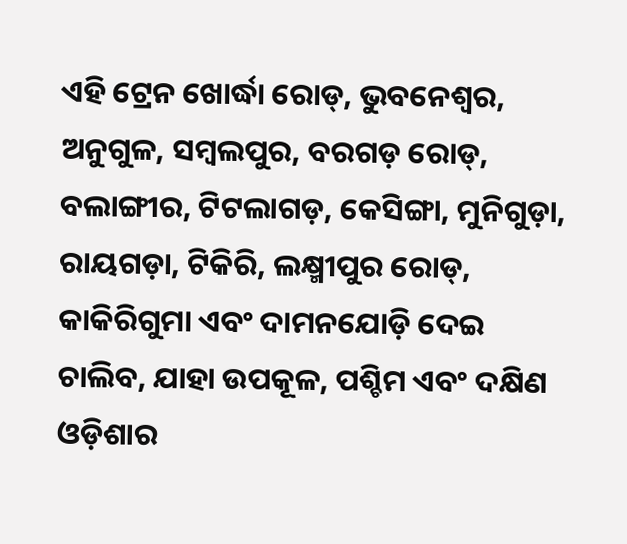ଏହି ଟ୍ରେନ ଖୋର୍ଦ୍ଧା ରୋଡ୍, ଭୁବନେଶ୍ୱର, ଅନୁଗୁଳ, ସମ୍ବଲପୁର, ବରଗଡ଼ ରୋଡ୍, ବଲାଙ୍ଗୀର, ଟିଟଲାଗଡ଼, କେସିଙ୍ଗା, ମୁନିଗୁଡ଼ା, ରାୟଗଡ଼ା, ଟିକିରି, ଲକ୍ଷ୍ମୀପୁର ରୋଡ୍, କାକିରିଗୁମା ଏବଂ ଦାମନଯୋଡ଼ି ଦେଇ ଚାଲିବ, ଯାହା ଉପକୂଳ, ପଶ୍ଚିମ ଏବଂ ଦକ୍ଷିଣ ଓଡ଼ିଶାର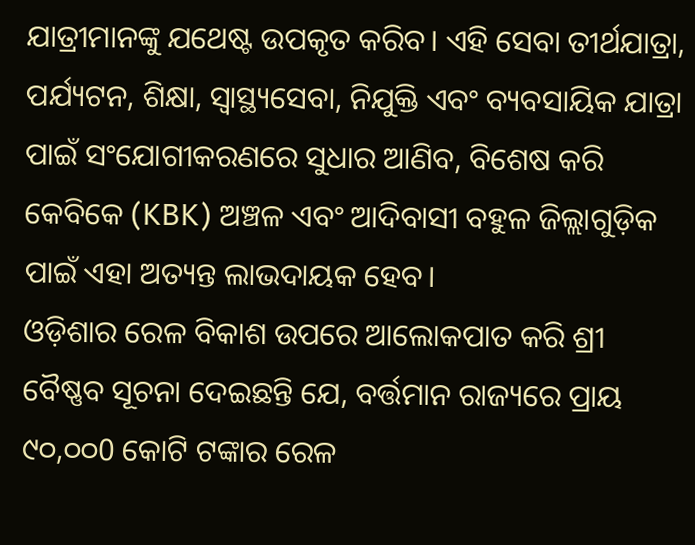ଯାତ୍ରୀମାନଙ୍କୁ ଯଥେଷ୍ଟ ଉପକୃତ କରିବ। ଏହି ସେବା ତୀର୍ଥଯାତ୍ରା, ପର୍ଯ୍ୟଟନ, ଶିକ୍ଷା, ସ୍ୱାସ୍ଥ୍ୟସେବା, ନିଯୁକ୍ତି ଏବଂ ବ୍ୟବସାୟିକ ଯାତ୍ରା ପାଇଁ ସଂଯୋଗୀକରଣରେ ସୁଧାର ଆଣିବ, ବିଶେଷ କରି କେବିକେ (KBK) ଅଞ୍ଚଳ ଏବଂ ଆଦିବାସୀ ବହୁଳ ଜିଲ୍ଲାଗୁଡ଼ିକ ପାଇଁ ଏହା ଅତ୍ୟନ୍ତ ଲାଭଦାୟକ ହେବ।
ଓଡ଼ିଶାର ରେଳ ବିକାଶ ଉପରେ ଆଲୋକପାତ କରି ଶ୍ରୀ ବୈଷ୍ଣବ ସୂଚନା ଦେଇଛନ୍ତି ଯେ, ବର୍ତ୍ତମାନ ରାଜ୍ୟରେ ପ୍ରାୟ ୯୦,୦୦0 କୋଟି ଟଙ୍କାର ରେଳ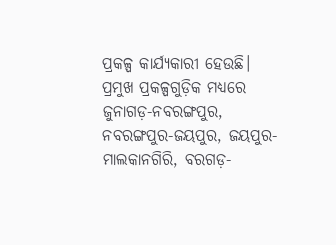ପ୍ରକଳ୍ପ କାର୍ଯ୍ୟକାରୀ ହେଉଛି। ପ୍ରମୁଖ ପ୍ରକଳ୍ପଗୁଡ଼ିକ ମଧ୍ୟରେ ଜୁନାଗଡ଼-ନବରଙ୍ଗପୁର, ନବରଙ୍ଗପୁର-ଜୟପୁର, ଜୟପୁର-ମାଲକାନଗିରି, ବରଗଡ଼-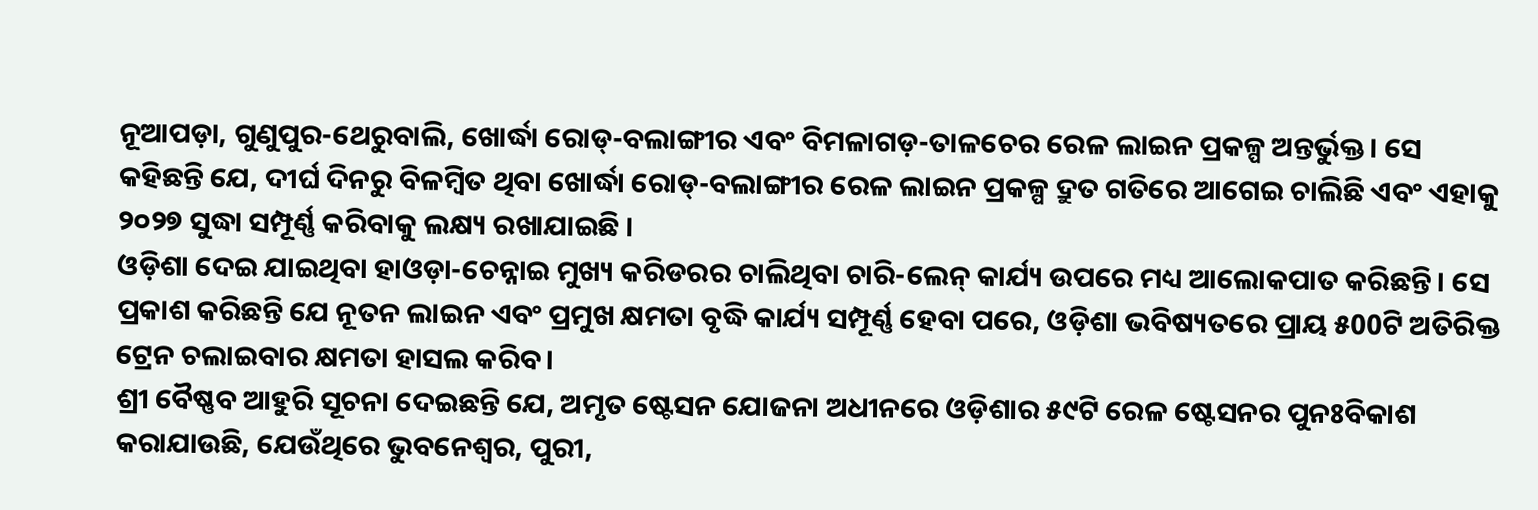ନୂଆପଡ଼ା, ଗୁଣୁପୁର-ଥେରୁବାଲି, ଖୋର୍ଦ୍ଧା ରୋଡ୍-ବଲାଙ୍ଗୀର ଏବଂ ବିମଳାଗଡ଼-ତାଳଚେର ରେଳ ଲାଇନ ପ୍ରକଳ୍ପ ଅନ୍ତର୍ଭୁକ୍ତ। ସେ କହିଛନ୍ତି ଯେ, ଦୀର୍ଘ ଦିନରୁ ବିଳମ୍ବିତ ଥିବା ଖୋର୍ଦ୍ଧା ରୋଡ୍-ବଲାଙ୍ଗୀର ରେଳ ଲାଇନ ପ୍ରକଳ୍ପ ଦ୍ରୁତ ଗତିରେ ଆଗେଇ ଚାଲିଛି ଏବଂ ଏହାକୁ ୨୦୨୭ ସୁଦ୍ଧା ସମ୍ପୂର୍ଣ୍ଣ କରିବାକୁ ଲକ୍ଷ୍ୟ ରଖାଯାଇଛି ।
ଓଡ଼ିଶା ଦେଇ ଯାଇଥିବା ହାଓଡ଼ା-ଚେନ୍ନାଇ ମୁଖ୍ୟ କରିଡରର ଚାଲିଥିବା ଚାରି-ଲେନ୍ କାର୍ଯ୍ୟ ଉପରେ ମଧ୍ୟ ଆଲୋକପାତ କରିଛନ୍ତି। ସେ ପ୍ରକାଶ କରିଛନ୍ତି ଯେ ନୂତନ ଲାଇନ ଏବଂ ପ୍ରମୁଖ କ୍ଷମତା ବୃଦ୍ଧି କାର୍ଯ୍ୟ ସମ୍ପୂର୍ଣ୍ଣ ହେବା ପରେ, ଓଡ଼ିଶା ଭବିଷ୍ୟତରେ ପ୍ରାୟ ୫00ଟି ଅତିରିକ୍ତ ଟ୍ରେନ ଚଲାଇବାର କ୍ଷମତା ହାସଲ କରିବ।
ଶ୍ରୀ ବୈଷ୍ଣବ ଆହୁରି ସୂଚନା ଦେଇଛନ୍ତି ଯେ, ଅମୃତ ଷ୍ଟେସନ ଯୋଜନା ଅଧୀନରେ ଓଡ଼ିଶାର ୫୯ଟି ରେଳ ଷ୍ଟେସନର ପୁନଃବିକାଶ କରାଯାଉଛି, ଯେଉଁଥିରେ ଭୁବନେଶ୍ୱର, ପୁରୀ,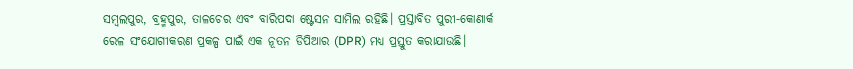ସମ୍ବଲପୁର, ବ୍ରହ୍ମପୁର, ତାଳଚେର ଏବଂ ବାରିପଦା ଷ୍ଟେସନ ସାମିଲ ରହିଛି। ପ୍ରସ୍ତାବିତ ପୁରୀ-କୋଣାର୍କ ରେଳ ସଂଯୋଗୀକରଣ ପ୍ରକଳ୍ପ ପାଇଁ ଏକ ନୂତନ ଡିପିଆର (DPR) ମଧ୍ୟ ପ୍ରସ୍ତୁତ କରାଯାଉଛି।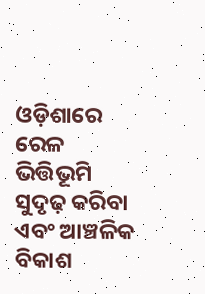ଓଡ଼ିଶାରେ ରେଳ ଭିତ୍ତିଭୂମି ସୁଦୃଢ଼ କରିବା ଏବଂ ଆଞ୍ଚଳିକ ବିକାଶ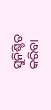ସୁନିଶ୍ଚିତ କରିବା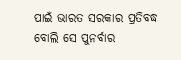ପାଇଁ ଭାରତ ସରକାର ପ୍ରତିବଦ୍ଧ ବୋଲି ସେ ପୁନର୍ବାର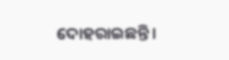ଦୋହରାଇଛନ୍ତି।